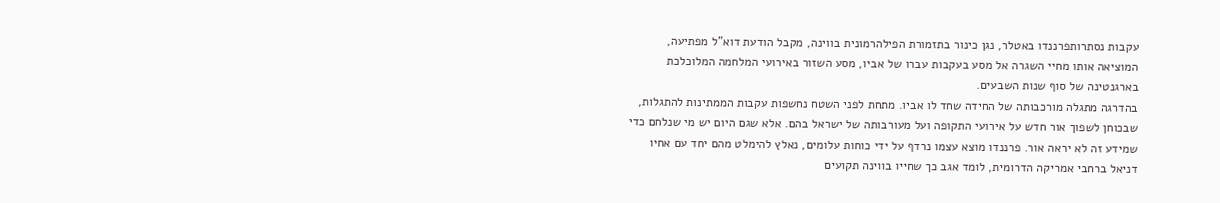עקבות נסתרותפרננדו באטלר, נגן כינור בתזמורת הפילהרמונית בווינה, מקבל הודעת דוא"ל מפתיעה, המוציאה אותו מחיי השגרה אל מסע בעקבות עברו של אביו, מסע השזור באירועי המלחמה המלוכלכת בארגנטינה של סוף שנות השבעים.
בהדרגה מתגלה מורכבותה של החידה שחד לו אביו. מתחת לפני השטח נחשפות עקבות הממתינות להתגלות, שבכוחן לשפוך אור חדש על אירועי התקופה ועל מעורבותה של ישראל בהם. אלא שגם היום יש מי שנלחם כדי שמידע זה לא יראה אור. פרננדו מוצא עצמו נרדף על ידי כוחות עלומים, נאלץ להימלט מהם יחד עם אחיו דניאל ברחבי אמריקה הדרומית, לומד אגב כך שחייו בווינה תקועים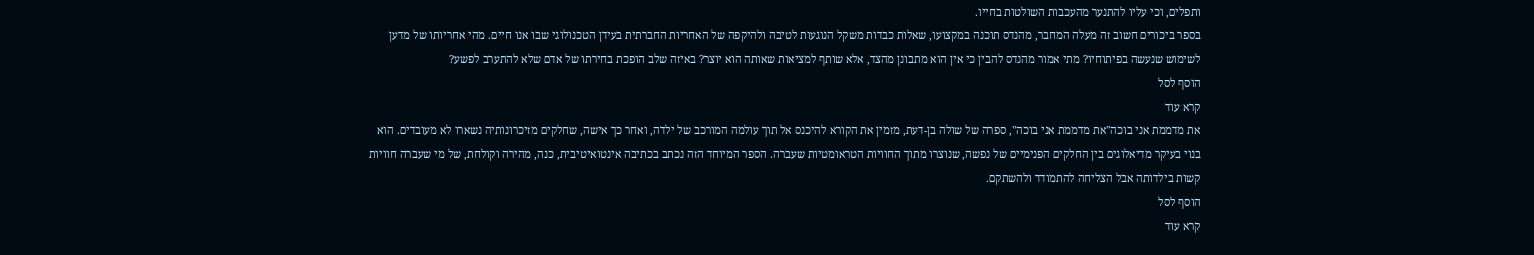ותפלים, וכי עליו להתנער מהעכבות השולטות בחייו.
בספר ביכורים חשוב זה מעלה המחבר, מהנדס תוכנה במקצועו, שאלות כבדות משקל הנוגעות לטיבה ולהיקפה של האחריות החברתית בעידן הטכנולוגי שבו אנו חיים. מהי אחריותו של מדען לשימוש שנעשה בפיתוחיו? מתי אמור מהנדס להבין כי אין הוא מתבונן מהצד, אלא שותף למציאות שאותה הוא יוצר? באיזה שלב הופכת בחירתו של אדם שלא להתערב לפשע?
הוסף לסל
קרא עוד
את מדממת אני בוכה"את מדממת אני בוכה", ספרה של שולה בן-דעת, מזמין את הקורא להיכנס אל תוך עולמה המורכב של ילדה, ואחר כך אישה, שחלקים מזיכרונותיה נשארו לא מעובדים. הוא בנוי בעיקר מדיאלוגים בין החלקים הפנימיים של נפשה, שנוצרו מתוך החוויות הטראומטיות שעברה. הספר המיוחד הזה נכתב בכתיבה אינטואיטיבית, כנה, מהירה וקולחת, של מי שעברה חוויות קשות בילדותה אבל הצליחה להתמודד ולהשתקם.
הוסף לסל
קרא עוד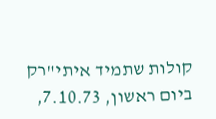קולות שתמיד איתי"רק ביום ראשון, 7.10.73,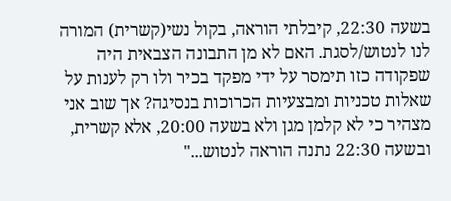בשעה 22:30, קיבלתי הוראה, בקול נשי(קשרית) המורה לנו לנטוש/לסגת. האם לא מן התבונה הצבאית היה שפקודה כזו תימסר על ידי מפקד בכיר ולו רק לענות על שאלות טכניות ומבצעיות הכרוכות בנסיגה? אך שוב אני מצהיר כי לא קלמן מגן ולא בשעה 20:00, אלא קשרית, ובשעה 22:30 נתנה הוראה לנטוש..."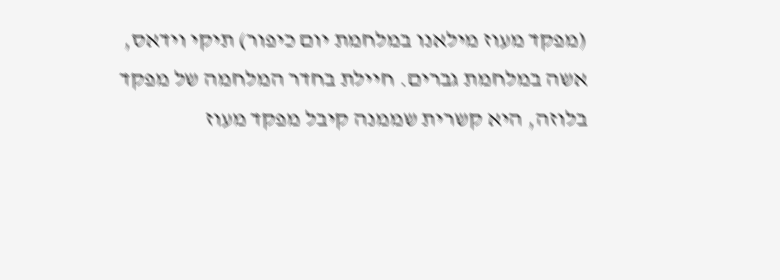(מפקד מעוז מילאנו במלחמת יום כיפור) תיקי וידאס, אשה במלחמת גברים. חיילת בחדר המלחמה של מפקד בלוזה, היא קשרית שממנה קיבל מפקד מעוז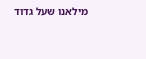מילאנו שעל גדוד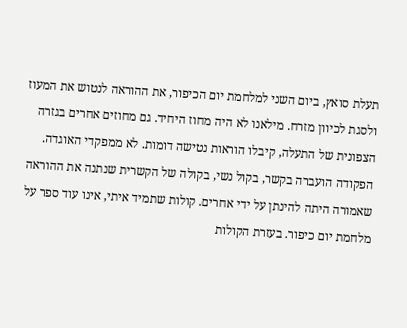תעלת סואץ, ביום השני למלחמת יום הכיפור, את ההוראה לנטוש את המעוז ולסגת לכיוון מזרח. מילאנו לא היה מחוז היחיד. גם מחוזים אחרים בגזרה הצפונית של התעלה, קיבלו הוראות נטישה דומות. לא ממפקדי האוגדה. הפקודה הועברה בקשר, בקול נשי, בקולה של הקשרית שנתנה את ההוראה שאמורה היתה להינתן על ידי אחרים. קולות שתמיד איתי, אינו עוד ספר על מלחמת יום כיפור. בעזרת הקולות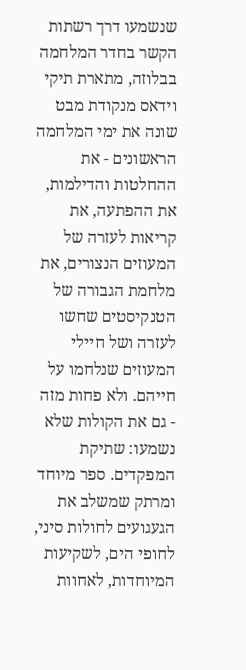שנשמעו דרך רשתות הקשר בחדר המלחמה בבלוזה, מתארת תיקי וידאס מנקודת מבט שונה את ימי המלחמה הראשונים - את ההחלטות והדילמות, את ההפתעה, את קריאות לעזרה של המעוזים הנצורים, את מלחמת הגבורה של הטנקיסטים שחשו לעזרה ושל חיילי המעוזים שנלחמו על חייהם. ולא פחות מזה - גם את הקולות שלא נשמעו: שתיקת המפקדים. ספר מיוחד ומרתק שמשלב את הגעגועים לחולות סיני, לחופי הים, לשקיעות המיוחדות, לאחוות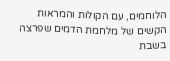הלוחמים, עם הקולות והמראות הקשים של מלחמת הדמים שפרצה בשבת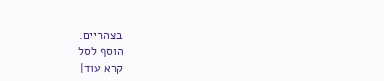בצהריים.
הוסף לסל
קרא עוד|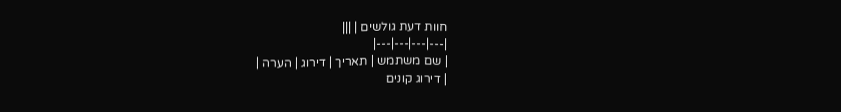חוות דעת גולשים | |||
|---|---|---|---|
| שם משתמש | תאריך | דירוג | הערה |
| דירוג קונים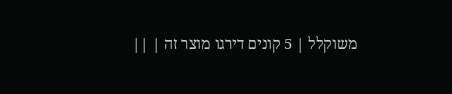משוקלל | 5 קונים דירגו מוצר זה | ||